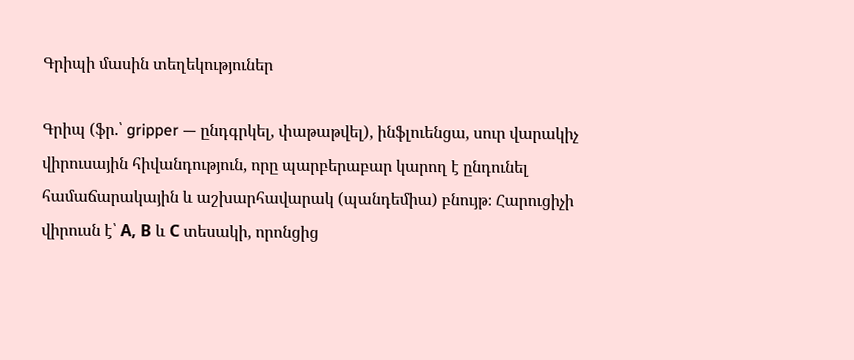Գրիպի մասին տեղեկություներ

Գրիպ (ֆր.՝ gripper — ընդգրկել, փաթաթվել), ինֆլուենցա, սուր վարակիչ վիրուսային հիվանդություն, որը պարբերաբար կարող է ընդունել համաճարակային և աշխարհավարակ (պանդեմիա) բնույթ։ Հարուցիչի վիրուսն է՝ А, В և С տեսակի, որոնցից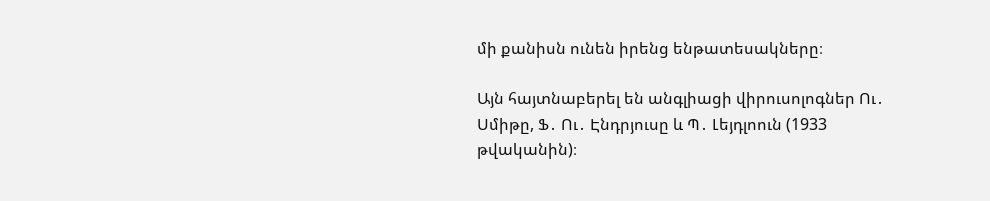մի քանիսն ունեն իրենց ենթատեսակները։

Այն հայտնաբերել են անգլիացի վիրուսոլոգներ Ու․ Սմիթը, Ֆ․ Ու․ Էնդրյուսը և Պ․ Լեյդլոուն (1933 թվականին)։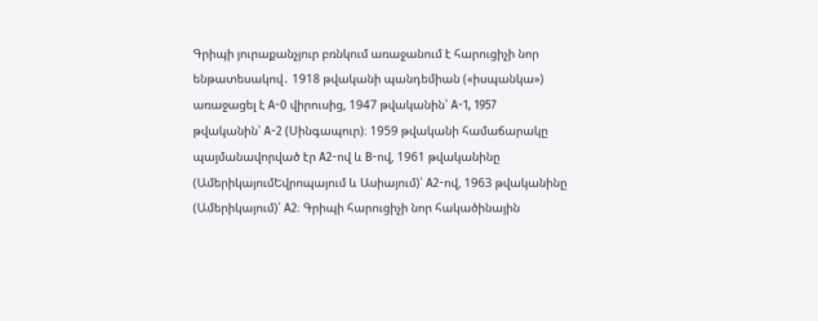Գրիպի յուրաքանչյուր բռնկում առաջանում է հարուցիչի նոր ենթատեսակով․ 1918 թվականի պանդեմիան («իսպանկա») առաջացել է А-0 վիրուսից, 1947 թվականին՝ А-1, 1957 թվականին՝ А-2 (Սինգապուր)։ 1959 թվականի համաճարակը պայմանավորված էր А2-ով և В-ով, 1961 թվականինը (ԱմերիկայումԵվրոպայում և Ասիայում)՝ А2-ով, 1963 թվականինը (Ամերիկայում)՝ А2։ Գրիպի հարուցիչի նոր հակածինային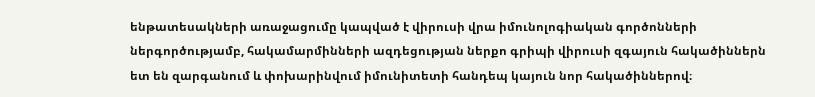ենթատեսակների առաջացումը կապված է վիրուսի վրա իմունոլոգիական գործոնների ներգործությամբ, հակամարմինների ազդեցության ներքո գրիպի վիրուսի զգայուն հակածիններն ետ են զարգանում և փոխարինվում իմունիտետի հանդեպ կայուն նոր հակածիններով։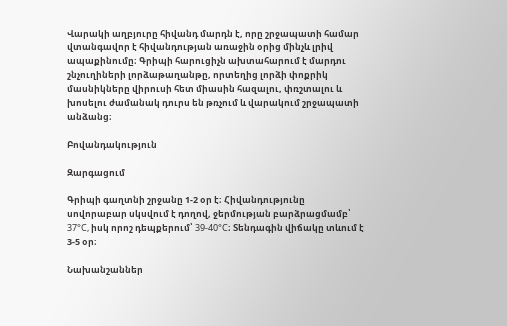Վարակի աղբյուրը հիվանդ մարդն է, որը շրջապատի համար վտանգավոր է հիվանդության առաջին օրից մինչև լրիվ ապաքինումը։ Գրիպի հարուցիչն ախտահարում է մարդու շնչուղիների լորձաթաղանթը, որտեղից լորձի փոքրիկ մասնիկները վիրուսի հետ միասին հազալու, փռշտալու և խոսելու ժամանակ դուրս են թռչում և վարակում շրջապատի անձանց։

Բովանդակություն

Զարգացում

Գրիպի գաղտնի շրջանը 1-2 օր է։ Հիվանդությունը սովորաբար սկսվում է դողով, ջերմության բարձրացմամբ՝ 37°С, իսկ որոշ դեպքերում՝ 39-40°С։ Տենդագին վիճակը տևում է 3-5 օր։

Նախանշաններ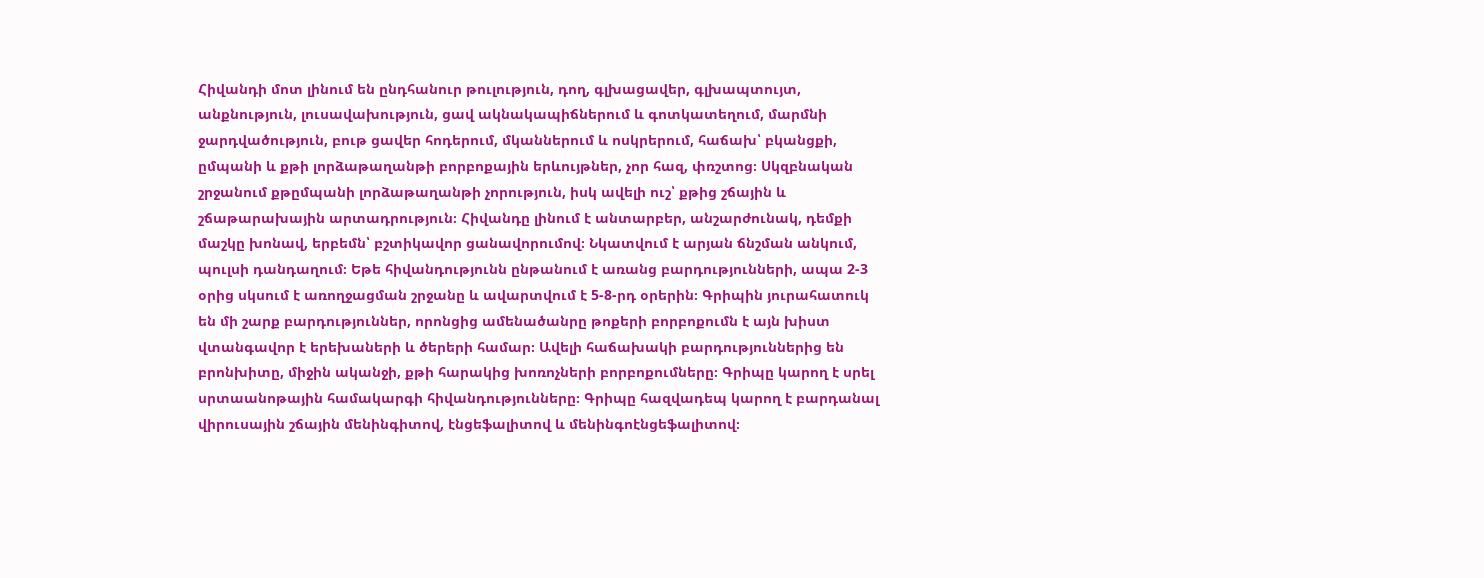Հիվանդի մոտ լինում են ընդհանուր թուլություն, դող, գլխացավեր, գլխապտույտ, անքնություն, լուսավախություն, ցավ ակնակապիճներում և գոտկատեղում, մարմնի ջարդվածություն, բութ ցավեր հոդերում, մկաններում և ոսկրերում, հաճախ՝ բկանցքի, ըմպանի և քթի լորձաթաղանթի բորբոքային երևույթներ, չոր հազ, փռշտոց։ Սկզբնական շրջանում քթըմպանի լորձաթաղանթի չորություն, իսկ ավելի ուշ՝ քթից շճային և շճաթարախային արտադրություն։ Հիվանդը լինում է անտարբեր, անշարժունակ, դեմքի մաշկը խոնավ, երբեմն՝ բշտիկավոր ցանավորումով։ Նկատվում է արյան ճնշման անկում, պուլսի դանդաղում։ Եթե հիվանդությունն ընթանում է առանց բարդությունների, ապա 2-3 օրից սկսում է առողջացման շրջանը և ավարտվում է 5-8-րդ օրերին։ Գրիպին յուրահատուկ են մի շարք բարդություններ, որոնցից ամենածանրը թոքերի բորբոքումն է այն խիստ վտանգավոր է երեխաների և ծերերի համար։ Ավելի հաճախակի բարդություններից են բրոնխիտը, միջին ականջի, քթի հարակից խոռոչների բորբոքումները։ Գրիպը կարող է սրել սրտաանոթային համակարգի հիվանդությունները։ Գրիպը հազվադեպ կարող է բարդանալ վիրուսային շճային մենինգիտով, էնցեֆալիտով և մենինգոէնցեֆալիտով։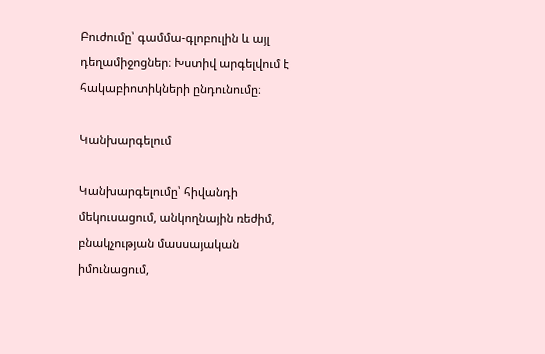Բուժումը՝ գամմա-գլոբուլին և այլ դեղամիջոցներ։ Խստիվ արգելվում է հակաբիոտիկների ընդունումը։

Կանխարգելում

Կանխարգելումը՝ հիվանդի մեկուսացում, անկողնային ռեժիմ, բնակչության մասսայական իմունացում,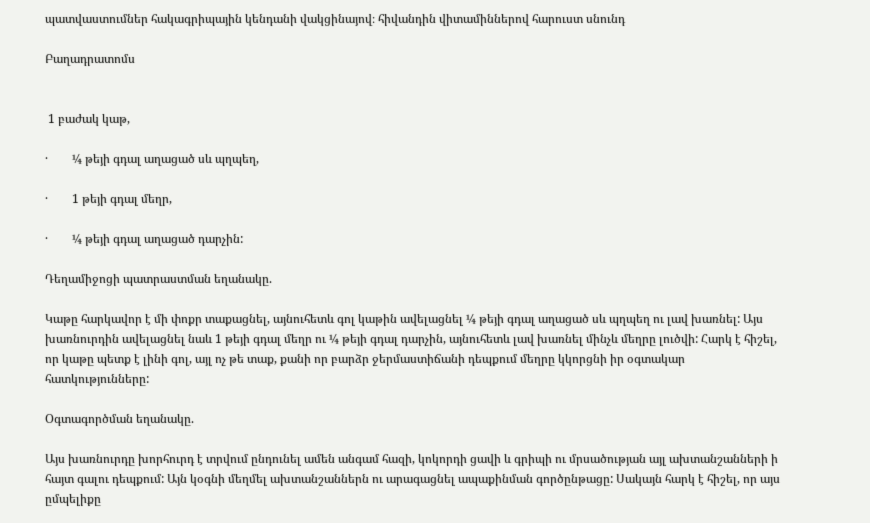պատվաստումներ հակագրիպային կենդանի վակցինայով։ հիվանդին վիտամիններով հարուստ սնունդ

Բաղադրատոմս


 1 բաժակ կաթ,

·        ¼ թեյի գդալ աղացած սև պղպեղ,

·        1 թեյի գդալ մեղր,

·        ¼ թեյի գդալ աղացած դարչին:

Դեղամիջոցի պատրաստման եղանակը.

Կաթը հարկավոր է մի փոքր տաքացնել, այնուհետև գոլ կաթին ավելացնել ¼ թեյի գդալ աղացած սև պղպեղ ու լավ խառնել: Այս խառնուրդին ավելացնել նաև 1 թեյի գդալ մեղր ու ¼ թեյի գդալ դարչին, այնուհետև լավ խառնել մինչև մեղրը լուծվի: Հարկ է հիշել, որ կաթը պետք է լինի գոլ, այլ ոչ թե տաք, քանի որ բարձր ջերմաստիճանի դեպքում մեղրը կկորցնի իր օգտակար հատկությունները:

Օգտագործման եղանակը.

Այս խառնուրդը խորհուրդ է տրվում ընդունել ամեն անգամ հազի, կոկորդի ցավի և գրիպի ու մրսածության այլ ախտանշանների ի հայտ գալու դեպքում: Այն կօգնի մեղմել ախտանշաններն ու արագացնել ապաքինման գործընթացը: Սակայն հարկ է հիշել, որ այս ըմպելիքը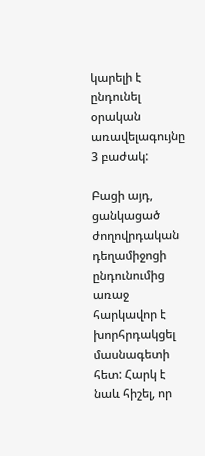կարելի է ընդունել օրական առավելագույնը 3 բաժակ:

Բացի այդ, ցանկացած ժողովրդական դեղամիջոցի ընդունումից առաջ հարկավոր է խորհրդակցել մասնագետի հետ: Հարկ է նաև հիշել, որ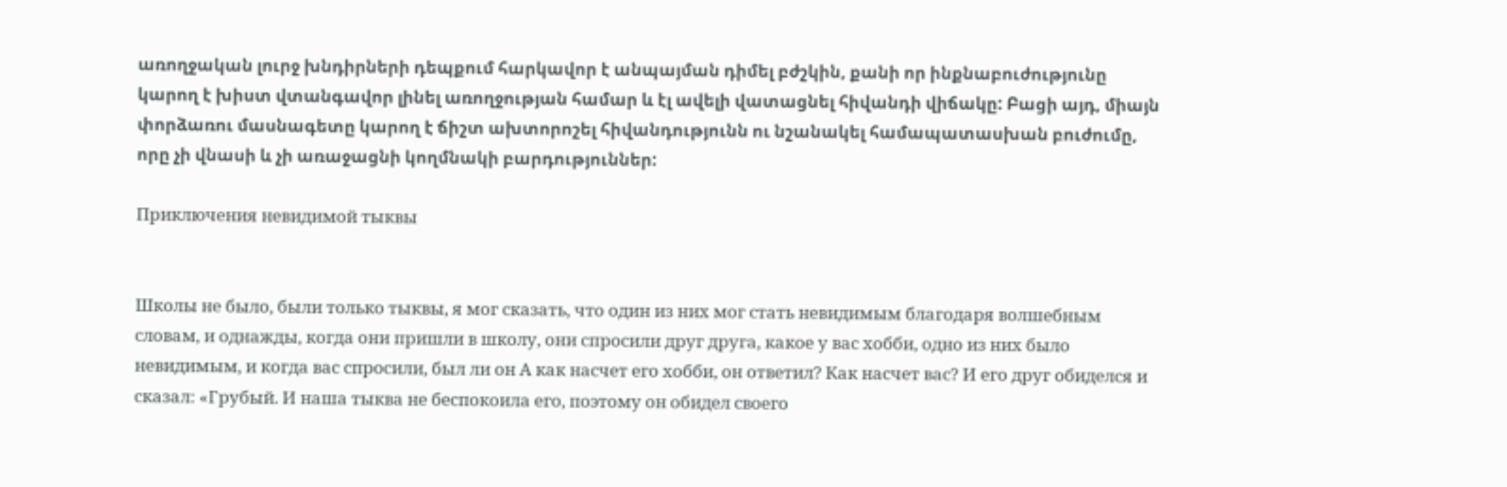առողջական լուրջ խնդիրների դեպքում հարկավոր է անպայման դիմել բժշկին, քանի որ ինքնաբուժությունը կարող է խիստ վտանգավոր լինել առողջության համար և էլ ավելի վատացնել հիվանդի վիճակը: Բացի այդ, միայն փորձառու մասնագետը կարող է ճիշտ ախտորոշել հիվանդությունն ու նշանակել համապատասխան բուժումը, որը չի վնասի և չի առաջացնի կողմնակի բարդություններ:

Приключения невидимой тыквы


Школы не было, были только тыквы, я мог сказать, что один из них мог стать невидимым благодаря волшебным словам, и однажды, когда они пришли в школу, они спросили друг друга, какое у вас хобби, одно из них было невидимым, и когда вас спросили, был ли он А как насчет его хобби, он ответил? Как насчет вас? И его друг обиделся и сказал: «Грубый. И наша тыква не беспокоила его, поэтому он обидел своего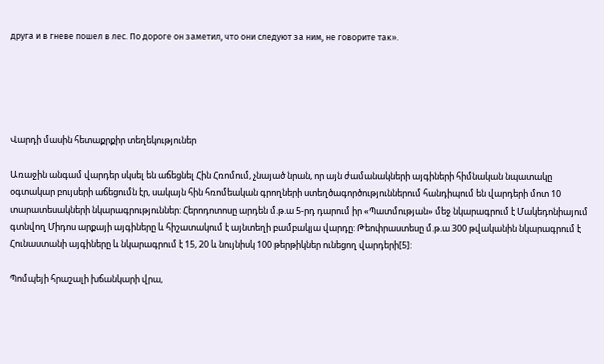друга и в гневе пошел в лес. По дороге он заметил, что они следуют за ним, не говорите так».





Վարդի մասին հետաքրքիր տեղեկություներ

Առաջին անգամ վարդեր սկսել են աճեցնել Հին Հռոմում, չնայած նրան, որ այն ժամանակների այգիների հիմնական նպատակը օգտակար բույսերի աճեցումն էր, սակայն հին հռոմեական գրողների ստեղծագործություններում հանդիպում են վարդերի մոտ 10 տարատեսակների նկարագրություններ: Հերոդոտոսը արդեն մ.թ.ա 5-րդ դարում իր «Պատմության» մեջ նկարագրում է Մակեդոնիայում գտնվող Միդոս արքայի այգիները և հիշատակում է այնտեղի բամբակյա վարդը: Թեոփրաստեսը մ.թ.ա 300 թվականին նկարագրում է Հունաստանի այգիները և նկարագրում է 15, 20 և նույնիսկ 100 թերթիկներ ունեցող վարդերի[5]:

Պոմպեյի հրաշալի խճանկարի վրա,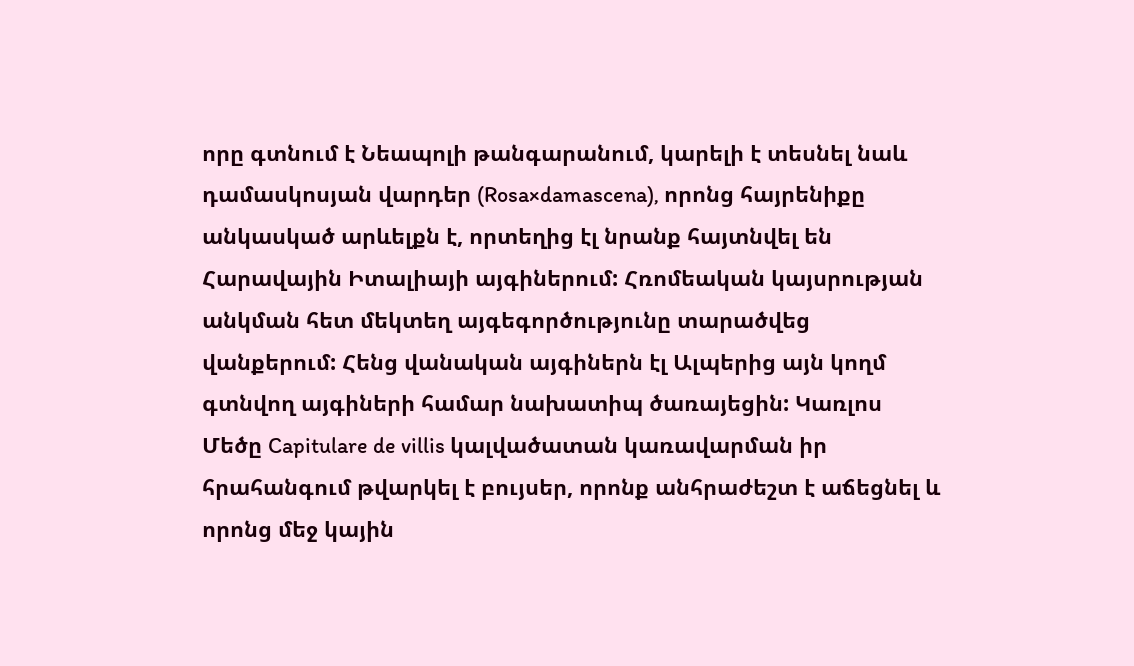որը գտնում է Նեապոլի թանգարանում, կարելի է տեսնել նաև դամասկոսյան վարդեր (Rosa×damascena), որոնց հայրենիքը անկասկած արևելքն է, որտեղից էլ նրանք հայտնվել են Հարավային Իտալիայի այգիներում: Հռոմեական կայսրության անկման հետ մեկտեղ այգեգործությունը տարածվեց վանքերում: Հենց վանական այգիներն էլ Ալպերից այն կողմ գտնվող այգիների համար նախատիպ ծառայեցին: Կառլոս Մեծը Capitulare de villis կալվածատան կառավարման իր հրահանգում թվարկել է բույսեր, որոնք անհրաժեշտ է աճեցնել և որոնց մեջ կային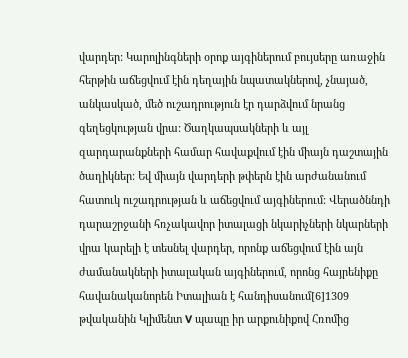վարդեր: Կարոլինգների օրոք այգիներում բույսերը առաջին հերթին աճեցվում էին դեղային նպատակներով, չնայած, անկասկած, մեծ ուշադրություն էր դարձվում նրանց գեղեցկության վրա: Ծաղկապսակների և այլ զարդարանքների համար հավաքվում էին միայն դաշտային ծաղիկներ: Եվ միայն վարդերի թփերն էին արժանանում հատուկ ուշադրության և աճեցվում այգիներում: Վերածննդի դարաշրջանի հռչակավոր իտալացի նկարիչների նկարների վրա կարելի է տեսնել վարդեր, որոնք աճեցվում էին այն ժամանակների իտալական այգիներում, որոնց հայրենիքը հավանականորեն Իտալիան է հանդիսանում[6]1309 թվականին Կլիմենտ V պապը իր արքունիքով Հռոմից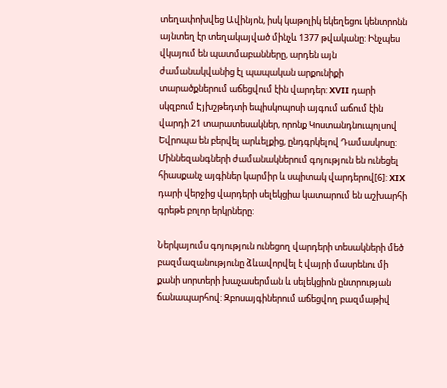տեղափոխվեց Ավինյոն, իսկ կաթոլիկ եկեղեցու կենտրոնն այնտեղ էր տեղակայված մինչև 1377 թվականը: Ինչպես վկայում են պատմաբանները, արդեն այն ժամանակվանից էլ պապական արքունիքի տարածքներում աճեցվում էին վարդեր: XVII դարի սկզբում Էյխշթեդտի եպիսկոպոսի այգում աճում էին վարդի 21 տարատեսակներ, որոնք Կոստանդնուպոլսով Եվրոպա են բերվել արևելքից, ընդգրկելով Դամասկոսը: Միննեզանգների ժամանակներում գոյություն են ունեցել հիասքանչ այգիներ կարմիր և սպիտակ վարդերով[6]: XIX դարի վերջից վարդերի սելեկցիա կատարում են աշխարհի գրեթե բոլոր երկրները:

Ներկայումս գոյություն ունեցող վարդերի տեսակների մեծ բազմազանությունը ձևավորվել է վայրի մասրենու մի քանի սորտերի խաչասերման և սելեկցիոն ընտրության ճանապարհով: Զբոսայգիներում աճեցվող բազմաթիվ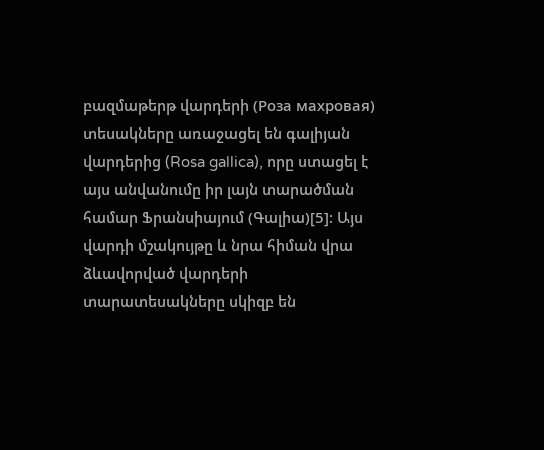բազմաթերթ վարդերի (Роза махровая) տեսակները առաջացել են գալիյան վարդերից (Rosa gallica), որը ստացել է այս անվանումը իր լայն տարածման համար Ֆրանսիայում (Գալիա)[5]: Այս վարդի մշակույթը և նրա հիման վրա ձևավորված վարդերի տարատեսակները սկիզբ են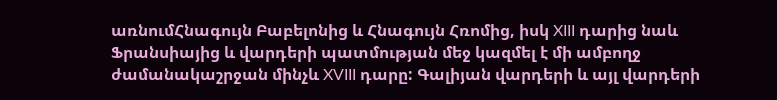առնումՀնագույն Բաբելոնից և Հնագույն Հռոմից, իսկ XIII դարից նաև Ֆրանսիայից և վարդերի պատմության մեջ կազմել է մի ամբողջ ժամանակաշրջան մինչև XVIII դարը: Գալիյան վարդերի և այլ վարդերի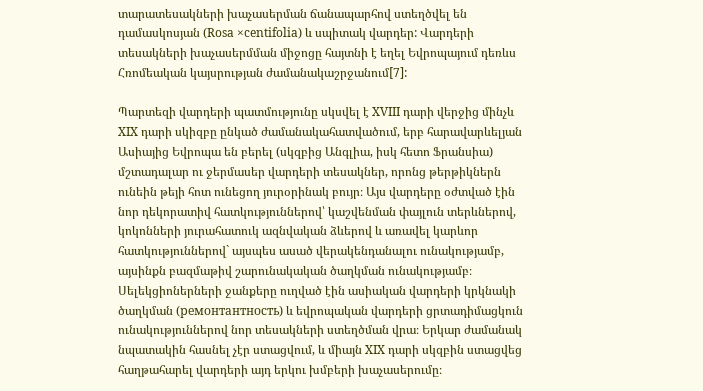տարատեսակների խաչասերման ճանապարհով ստեղծվել են դամասկոսյան (Rosa ×centifolia) և սպիտակ վարդեր: Վարդերի տեսակների խաչասերմման միջոցը հայտնի է եղել Եվրոպայում դեռևս Հռոմեական կայսրության ժամանակաշրջանում[7]:

Պարտեզի վարդերի պատմությունը սկսվել է XVIII դարի վերջից մինչև XIX դարի սկիզբը ընկած ժամանակահատվածում, երբ հարավարևելյան Ասիայից Եվրոպա են բերել (սկզբից Անգլիա, իսկ հետո Ֆրանսիա) մշտադալար ու ջերմասեր վարդերի տեսակներ, որոնց թերթիկներն ունեին թեյի հոտ ունեցող յուրօրինակ բույր։ Այս վարդերը օժտված էին նոր դեկորատիվ հատկություններով՝ կաշվենման փայլուն տերևներով, կոկոնների յուրահատուկ ազնվական ձևերով և առավել կարևոր հատկություններով` այսպես ասած վերակենդանալու ունակությամբ, այսինքն բազմաթիվ շարունակական ծաղկման ունակությամբ։ Սելեկցիոներների ջանքերը ուղված էին ասիական վարդերի կրկնակի ծաղկման (ремонтантность) և եվրոպական վարդերի ցրտադիմացկուն ունակություններով նոր տեսակների ստեղծման վրա։ Երկար ժամանակ նպատակին հասնել չէր ստացվում, և միայն XIX դարի սկզբին ստացվեց հաղթահարել վարդերի այդ երկու խմբերի խաչասերումը։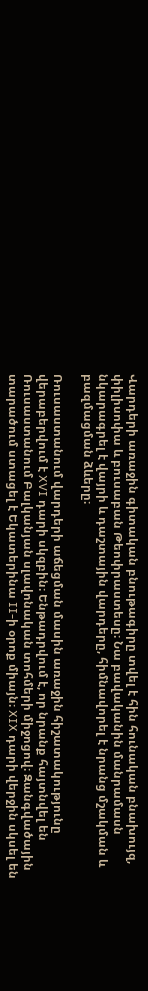Վարդերի առաջին գիտական բնութագիրը տվել է հին հունական բնախույզ, փիլիսոփա և բուսաբան Թեոփրաստեսը։ Նա բավականին մանրամասն նկարագրել է վայրի և դաշտային վարդերը, հիմնավորել է նրանց մշակման և բազմացման ձևերը։

Ռուսաստանում վարդերի աճեցման մասին առաջին հիշատակությունը վերաբերվում է XVI դարի սկզբին։ Ենթադրվում է, որ նրանք հայտնվել են Ռուսաստանում Բալկանյան սլավոնական տոհմերի միջոցով։ Զանգվածային տարածում ստացել է Եկատերինա II-ի օրոք միայն։ XIX դարի վերջին սկսել են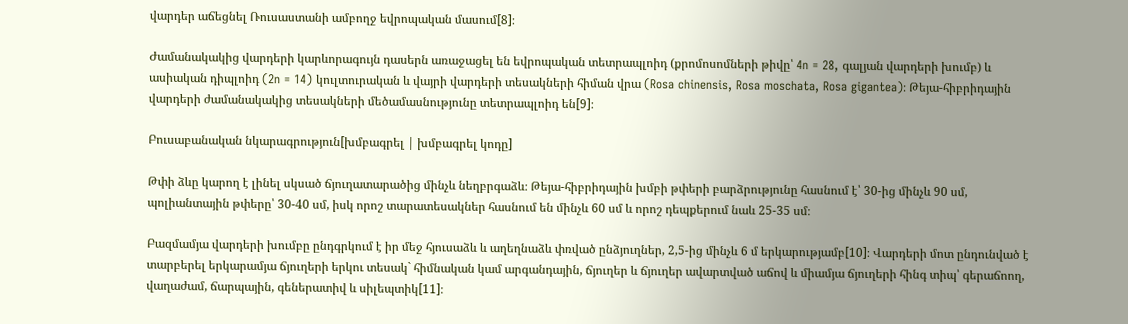վարդեր աճեցնել Ռուսաստանի ամբողջ եվրոպական մասում[8]։

Ժամանակակից վարդերի կարևորագույն դասերն առաջացել են եվրոպական տետրապլոիդ (քրոմոսոմների թիվը՝ 4n = 28, գալյան վարդերի խումբ) և ասիական դիպլոիդ (2n = 14) կուլտուրական և վայրի վարդերի տեսակների հիման վրա (Rosa chinensis, Rosa moschata, Rosa gigantea)։ Թեյա-հիբրիդային վարդերի ժամանակակից տեսակների մեծամասնությունը տետրապլոիդ են[9]։

Բուսաբանական նկարագրություն[խմբագրել | խմբագրել կոդը]

Թփի ձևը կարող է լինել սկսած ճյուղատարածից մինչև նեղբրգաձև։ Թեյա-հիբրիդային խմբի թփերի բարձրությունը հասնում է՝ 30-ից մինչև 90 սմ, պոլիանտային թփերը՝ 30-40 սմ, իսկ որոշ տարատեսակներ հասնում են մինչև 60 սմ և որոշ դեպքերում նաև 25-35 սմ։

Բազմամյա վարդերի խումբը ընդգրկում է իր մեջ հյուսաձև և աղեղնաձև փռված ընձյուղներ, 2,5-ից մինչև 6 մ երկարությամբ[10]։ Վարդերի մոտ ընդունված է տարբերել երկարամյա ճյուղերի երկու տեսակ` հիմնական կամ արգանդային, ճյուղեր և ճյուղեր ավարտված աճով և միամյա ճյուղերի հինգ տիպ՝ գերաճոող, վաղաժամ, ճարպային, գեներատիվ և սիլեպտիկ[11]։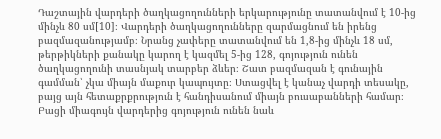Դաշտային վարդերի ծաղկացողունների երկարությունը տատանվում է 10-ից մինչև 80 սմ[10]։ Վարդերի ծաղկացողունները զարմացնում են իրենց բազմազանությամբ։ Նրանց չափերը տատանվում են 1,8-ից մինչև 18 սմ, թերթիկների քանակը կարող է կազմել 5-ից 128, գոյություն ունեն ծաղկացողունի տասնյակ տարբեր ձևեր։ Շատ բազմազան է գունային գամման՝ չկա միայն մաքուր կապույտը։ Ստացվել է կանաչ վարդի տեսակը, բայց այն հետաքրքրություն է հանդիսանում միայն բուսաբանների համար։ Բացի միագույն վարդերից գոյություն ունեն նաև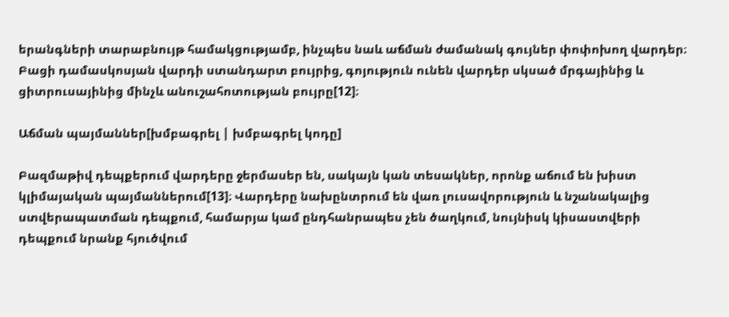երանգների տարաբնույթ համակցությամբ, ինչպես նաև աճման ժամանակ գույներ փոփոխող վարդեր։ Բացի դամասկոսյան վարդի ստանդարտ բույրից, գոյություն ունեն վարդեր սկսած մրգայինից և ցիտրուսայինից մինչև անուշահոտության բույրը[12]։

Աճման պայմաններ[խմբագրել | խմբագրել կոդը]

Բազմաթիվ դեպքերում վարդերը ջերմասեր են, սակայն կան տեսակներ, որոնք աճում են խիստ կլիմայական պայմաններում[13]։ Վարդերը նախընտրում են վառ լուսավորություն և նշանակալից ստվերապատման դեպքում, համարյա կամ ընդհանրապես չեն ծաղկում, նույնիսկ կիսաստվերի դեպքում նրանք հյուծվում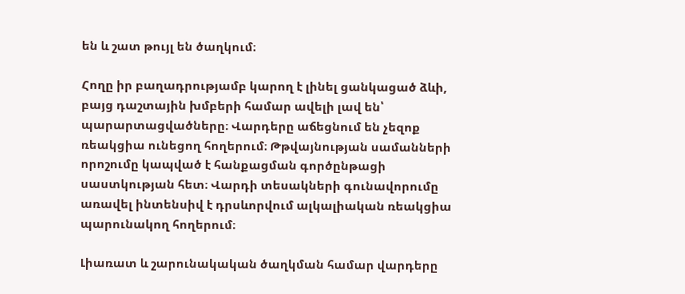են և շատ թույլ են ծաղկում։

Հողը իր բաղադրությամբ կարող է լինել ցանկացած ձևի, բայց դաշտային խմբերի համար ավելի լավ են՝ պարարտացվածները։ Վարդերը աճեցնում են չեզոք ռեակցիա ունեցող հողերում։ Թթվայնության սամանների որոշումը կապված է հանքացման գործընթացի սաստկության հետ։ Վարդի տեսակների գունավորումը առավել ինտենսիվ է դրսևորվում ալկալիական ռեակցիա պարունակող հողերում։

Լիառատ և շարունակական ծաղկման համար վարդերը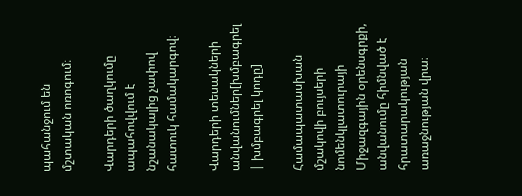պահանջում են մշտական ոռոգում։

Վարդերի ծաղկումը ապահովվում է նշանակալից չափով հատուկ համակարգով։

Վարդերի տեսակների անվանումներ[խմբագրել | խմբագրել կոդը]

Համապատասխան մշակովի բույսերի նոմենկլատուրայի Միջազգային օրենսգրքի, անվանումը հիմնված է հրատարակության առաջնության վրա։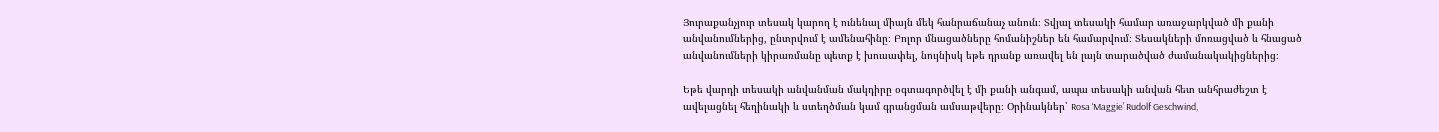Յուրաքանչյուր տեսակ կարող է ունենալ միայն մեկ հանրաճանաչ անուն։ Տվյալ տեսակի համար առաջարկված մի քանի անվանումներից, ընտրվում է ամենահինը։ Բոլոր մնացածները հոմանիշներ են համարվում։ Տեսակների մոռացված և հնացած անվանումների կիրառմանը պետք է խուսափել, նույնիսկ եթե դրանք առավել են լայն տարածված ժամանակակիցներից։

Եթե վարդի տեսակի անվանման մակդիրը օգտագործվել է մի քանի անգամ, ապա տեսակի անվան հետ անհրաժեշտ է ավելացնել հեղինակի և ստեղծման կամ գրանցման ամսաթվերը։ Օրինակներ՝ Rosa ‘Maggie’ Rudolf Geschwind,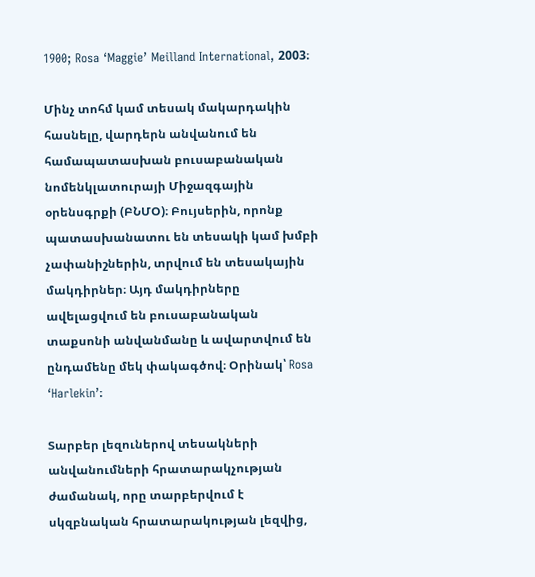1900; Rosa ‘Maggie’ Meilland International, 2003։

Մինչ տոհմ կամ տեսակ մակարդակին հասնելը, վարդերն անվանում են համապատասխան բուսաբանական նոմենկլատուրայի Միջազգային օրենսգրքի (ԲՆՄՕ)։ Բույսերին, որոնք պատասխանատու են տեսակի կամ խմբի չափանիշներին, տրվում են տեսակային մակդիրներ։ Այդ մակդիրները ավելացվում են բուսաբանական տաքսոնի անվանմանը և ավարտվում են ընդամենը մեկ փակագծով։ Օրինակ՝ Rosa ‘Harlekin’։

Տարբեր լեզուներով տեսակների անվանումների հրատարակչության ժամանակ, որը տարբերվում է սկզբնական հրատարակության լեզվից,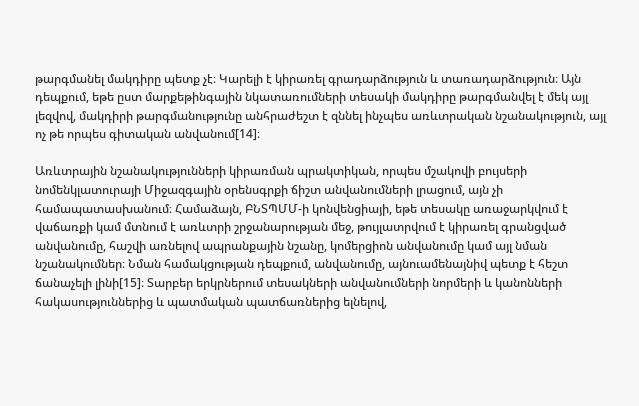թարգմանել մակդիրը պետք չէ։ Կարելի է կիրառել գրադարձություն և տառադարձություն։ Այն դեպքում, եթե ըստ մարքեթինգային նկատառումների տեսակի մակդիրը թարգմանվել է մեկ այլ լեզվով, մակդիրի թարգմանությունը անհրաժեշտ է զննել ինչպես առևտրական նշանակություն, այլ ոչ թե որպես գիտական անվանում[14]։

Առևտրային նշանակությունների կիրառման պրակտիկան, որպես մշակովի բույսերի նոմենկլատուրայի Միջազգային օրենսգրքի ճիշտ անվանումների լրացում, այն չի համապատասխանում։ Համաձայն, ԲՆՏՊՄՄ-ի կոնվենցիայի, եթե տեսակը առաջարկվում է վաճառքի կամ մտնում է առևտրի շրջանարության մեջ, թույլատրվում է կիրառել գրանցված անվանումը, հաշվի առնելով ապրանքային նշանը, կոմերցիոն անվանումը կամ այլ նման նշանակումներ։ Նման համակցության դեպքում, անվանումը, այնուամենայնիվ պետք է հեշտ ճանաչելի լինի[15]։ Տարբեր երկրներում տեսակների անվանումների նորմերի և կանոնների հակասություններից և պատմական պատճառներից ելնելով,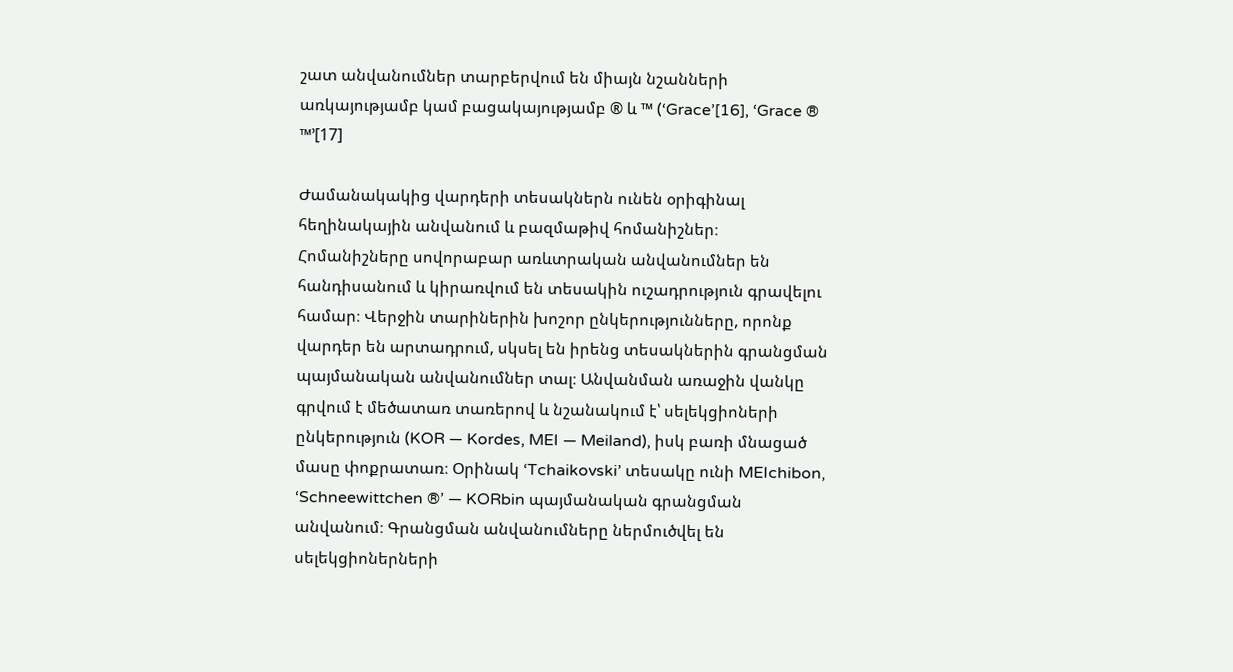շատ անվանումներ տարբերվում են միայն նշանների առկայությամբ կամ բացակայությամբ ® և ™ (‘Grace’[16], ‘Grace ® ™’[17]

Ժամանակակից վարդերի տեսակներն ունեն օրիգինալ հեղինակային անվանում և բազմաթիվ հոմանիշներ։ Հոմանիշները սովորաբար առևտրական անվանումներ են հանդիսանում և կիրառվում են տեսակին ուշադրություն գրավելու համար։ Վերջին տարիներին խոշոր ընկերությունները, որոնք վարդեր են արտադրում, սկսել են իրենց տեսակներին գրանցման պայմանական անվանումներ տալ։ Անվանման առաջին վանկը գրվում է մեծատառ տառերով և նշանակում է՝ սելեկցիոների ընկերություն (KOR — Kordes, MEI — Meiland), իսկ բառի մնացած մասը փոքրատառ։ Օրինակ ‘Tchaikovski’ տեսակը ունի MEIchibon, ‘Schneewittchen ®’ — KORbin պայմանական գրանցման անվանում։ Գրանցման անվանումները ներմուծվել են սելեկցիոներների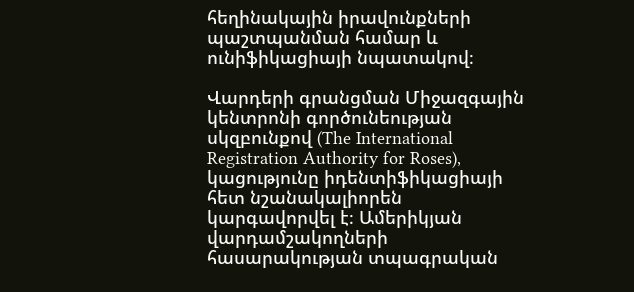հեղինակային իրավունքների պաշտպանման համար և ունիֆիկացիայի նպատակով։

Վարդերի գրանցման Միջազգային կենտրոնի գործունեության սկզբունքով (The International Registration Authority for Roses), կացությունը իդենտիֆիկացիայի հետ նշանակալիորեն կարգավորվել է։ Ամերիկյան վարդամշակողների հասարակության տպագրական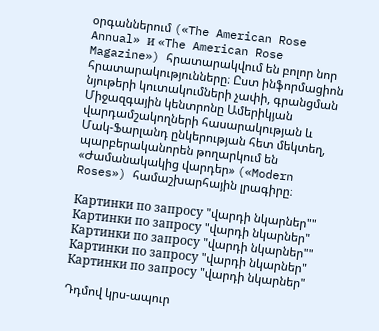օրգաններում («The American Rose Annual» и «The American Rose Magazine») հրատարակվում են բոլոր նոր հրատարակությունները։ Ըստ ինֆորմացիոն նյութերի կուտակումների չափի, գրանցման Միջազգային կենտրոնը Ամերիկյան վարդամշակողների հասարակության և Մակ-Ֆարլանդ ընկերության հետ մեկտեղ, պարբերականորեն թողարկում են «Ժամանակակից վարդեր» («Modern Roses») համաշխարհային լրագիրը։

Картинки по запросу "վարդի նկարներ""
Картинки по запросу "վարդի նկարներ"
Картинки по запросу "վարդի նկարներ""
Картинки по запросу "վարդի նկարներ"
Картинки по запросу "վարդի նկարներ"

Դդմով կրս-ապուր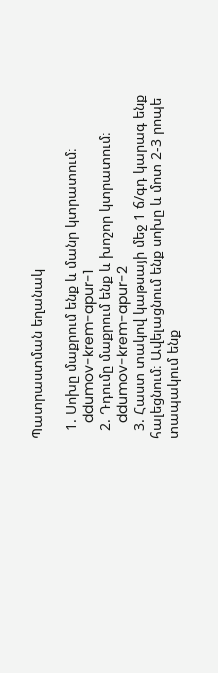Պատրաստման եղանակ

  1. Սոխը մաքրում ենք և մանր կտրատում։
    ddumov-krem-apur-1
  2. Դդումը մաքրում ենք և խոշոր կտրատում։
    ddumov-krem-apur-2
  3. Հաստ տակով կաթսայի մեջ 1 ճ/գդ կարագ ենք հալեցնում։ Ավելացնում ենք սոխը և մոտ 2-3 րոպե տապակում ենք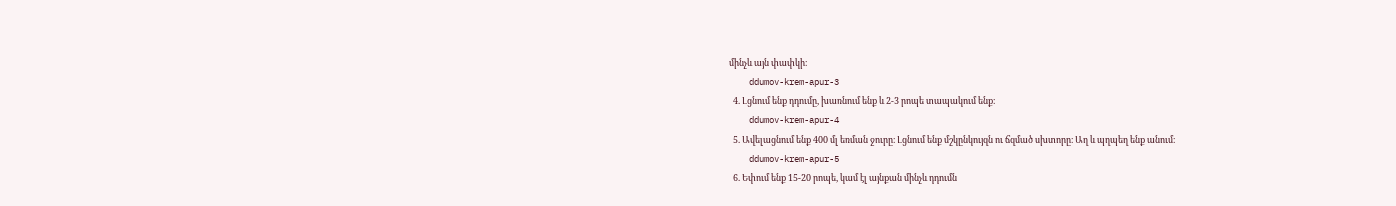մինչև այն փափկի։
    ddumov-krem-apur-3
  4. Լցնում ենք դդումը, խառնում ենք և 2-3 րոպե տապակում ենք։
    ddumov-krem-apur-4
  5. Ավելացնում ենք 400 մլ եռման ջուրը։ Լցնում ենք մշկընկույզն ու ճզմած սխտորը։ Աղ և պղպեղ ենք անում։
    ddumov-krem-apur-5
  6. Եփում ենք 15-20 րոպե, կամ էլ այնքան մինչև դդումն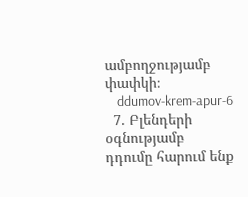ամբողջությամբ փափկի։
    ddumov-krem-apur-6
  7. Բլենդերի օգնությամբ դդումը հարում ենք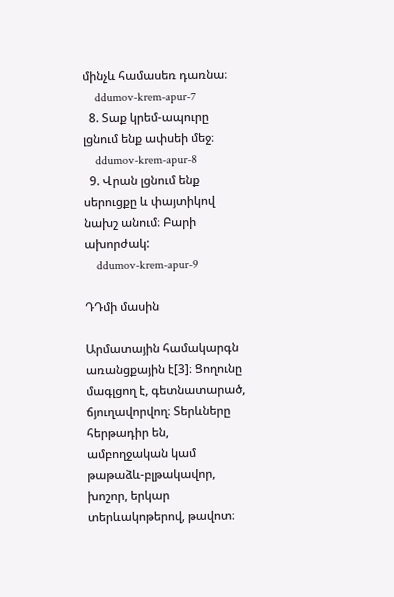մինչև համասեռ դառնա։
    ddumov-krem-apur-7
  8. Տաք կրեմ-ապուրը լցնում ենք ափսեի մեջ։
    ddumov-krem-apur-8
  9. Վրան լցնում ենք սերուցքը և փայտիկով նախշ անում։ Բարի ախորժակ:
    ddumov-krem-apur-9

ԴԴմի մասին

Արմատային համակարգն առանցքային է[3]։ Ցողունը մագլցող է, գետնատարած, ճյուղավորվող։ Տերևները հերթադիր են, ամբողջական կամ թաթաձև-բլթակավոր, խոշոր, երկար տերևակոթերով, թավոտ։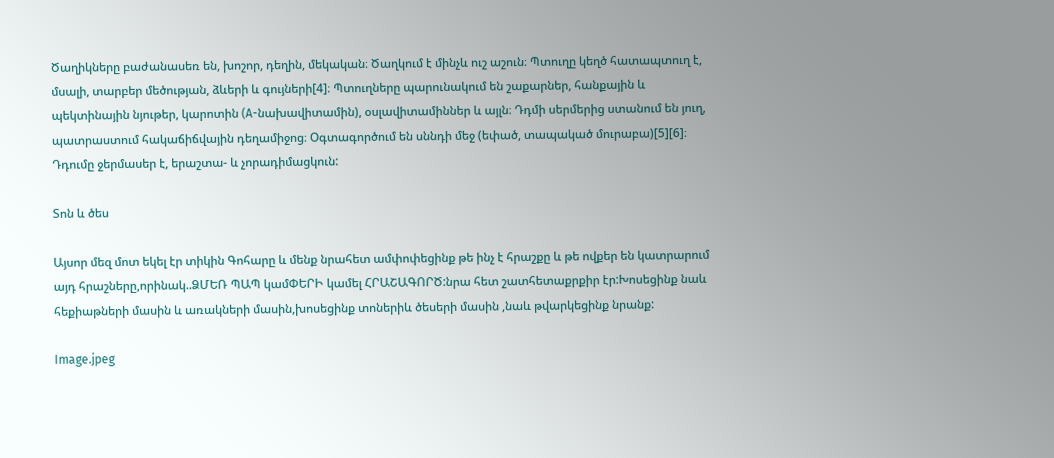Ծաղիկները բաժանասեռ են, խոշոր, դեղին, մեկական։ Ծաղկում է մինչև ուշ աշուն։ Պտուղը կեղծ հատապտուղ է, մսալի, տարբեր մեծության, ձևերի և գույների[4]։ Պտուղները պարունակում են շաքարներ, հանքային և պեկտինային նյութեր, կարոտին (A-նախավիտամին), օսլավիտամիններ և այլն։ Դդմի սերմերից ստանում են յուղ, պատրաստում հակաճիճվային դեղամիջոց։ Օգտագործում են սննդի մեջ (եփած, տապակած մուրաբա)[5][6]։ Դդումը ջերմասեր է, երաշտա- և չորադիմացկուն:

Տոն և ծես

Այսոր մեզ մոտ եկել էր տիկին Գոհարը և մենք նրահետ ամփոփեցինք թե ինչ է հրաշքը և թե ովքեր են կատրարում այդ հրաշները,որինակ..ՁՄԵՌ ՊԱՊ կամՓԵՐԻ կամել ՀՐԱՇԱԳՈՐԾ:նրա հետ շատհետաքրքիր էր:Խոսեցինք նաև հեքիաթների մասին և առակների մասին,խոսեցինք տոներիև ծեսերի մասին ,նաև թվարկեցինք նրանք:

Image.jpeg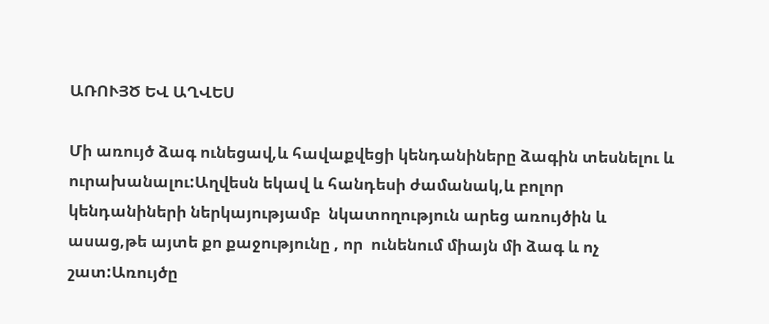ԱՌՈՒՅԾ ԵՎ ԱՂՎԵՍ

Մի առույծ ձագ ունեցավ,և հավաքվեցի կենդանիները ձագին տեսնելու և ուրախանալու:Աղվեսն եկավ և հանդեսի ժամանակ,և բոլոր կենդանիների ներկայությամբ  նկատողություն արեց առույծին և ասաց,թե այտե քո քաջությունը , որ  ունենում միայն մի ձագ և ոչ շատ:Առույծը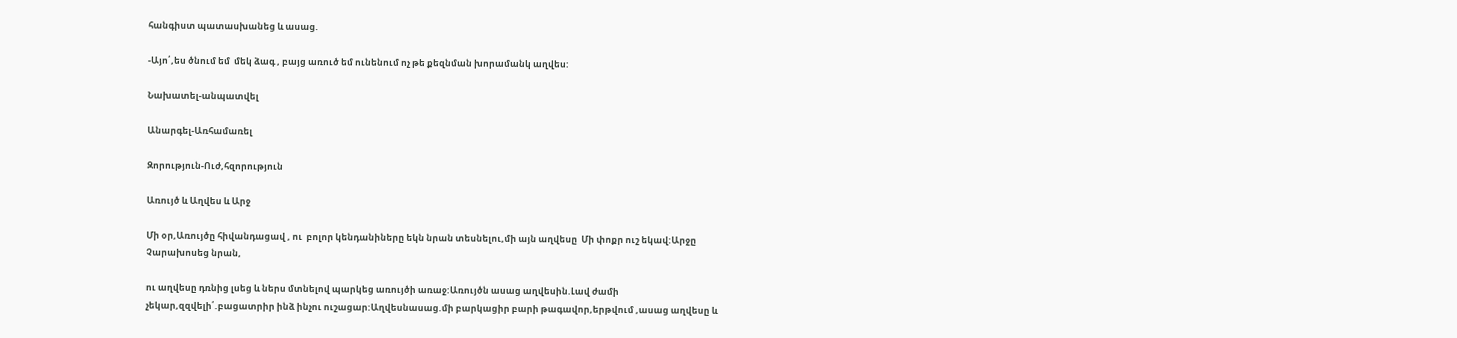հանգիստ պատասխանեց և ասաց.

-Այո՛,ես ծնում եմ  մեկ ձագ , բայց առուծ եմ ունենում ոչ թե քեզնման խորամանկ աղվես:

Նախատել-անպատվել

Անարգել-Առհամառել

Զորություն-Ուժ,հզորություն

Առույծ և Աղվես և Արջ

Մի օր,Առույծը հիվանդացավ , ու  բոլոր կենդանիները եկն նրան տեսնելու,մի այն աղվեսը  Մի փոքր ուշ եկավ:Արջը Չարախոսեց նրան,

ու աղվեսը դռնից լսեց և ներս մտնելով պարկեց առույծի առաջ:Առույծն ասաց աղվեսին.Լավ ժամի չեկար,զզվելի՛.բացատրիր ինձ ինչու ուշացար:Աղվեսնասաց.մի բարկացիր բարի թագավոր,երթվում ,ասաց աղվեսը և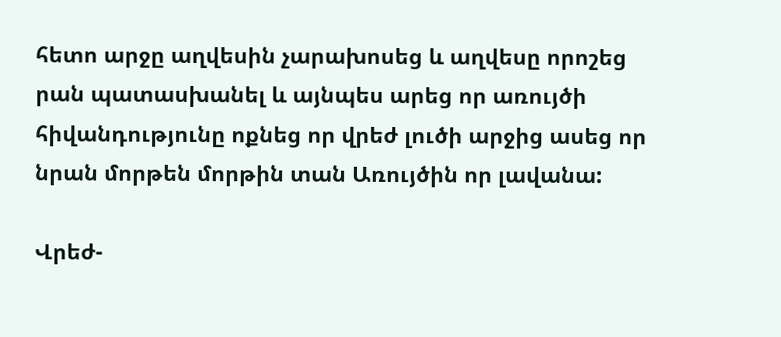հետո արջը աղվեսին չարախոսեց և աղվեսը որոշեց րան պատասխանել և այնպես արեց որ առույծի հիվանդությունը ոքնեց որ վրեժ լուծի արջից ասեց որ նրան մորթեն մորթին տան Առույծին որ լավանա:

Վրեժ-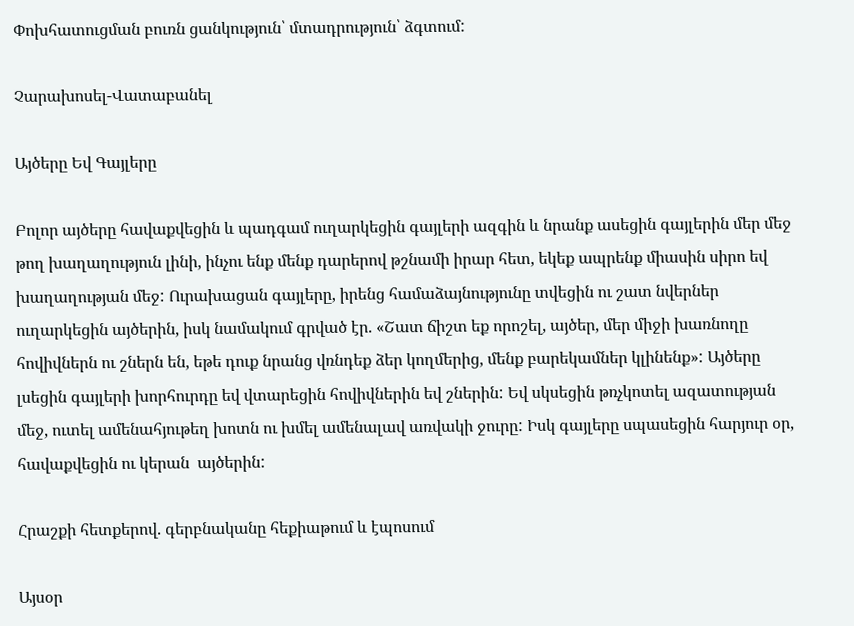Փոխհատուցման բուռն ցանկություն՝ մտադրություն՝ ձգտում:

Չարախոսել-Վատաբանել

Այծերը Եվ Գայլերը

Բոլոր այծերը հավաքվեցին և պադգամ ուղարկեցին գայլերի ազգին և նրանք ասեցին գայլերին մեր մեջ թող խաղաղություն լինի, ինչու ենք մենք դարերով թշնամի իրար հետ, եկեք ապրենք միասին սիրո եվ խաղաղության մեջ: Ուրախացան գայլերը, իրենց համաձայնությունը տվեցին ու շատ նվերներ ուղարկեցին այծերին, իսկ նամակում գրված էր. «Շատ ճիշտ եք որոշել, այծեր, մեր միջի խառնողը հովիվներն ու շներն են, եթե դուք նրանց վռնդեք ձեր կողմերից, մենք բարեկամներ կլինենք»: Այծերը լսեցին գայլերի խորհուրդը եվ վտարեցին հովիվներին եվ շներին: Եվ սկսեցին թռչկոտել ազատության մեջ, ուտել ամենահյութեղ խոտն ու խմել ամենալավ առվակի ջուրը: Իսկ գայլերը սպասեցին հարյուր օր, հավաքվեցին ու կերան  այծերին:

Հրաշքի հետքերով. գերբնականը հեքիաթում և էպոսում

Այսօր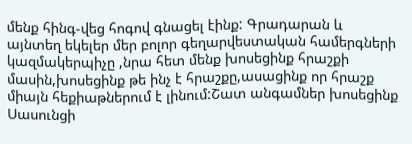մենք հինգ-վեց հոգով գնացել էինք: Գրադարան և այնտեղ եկելեր մեր բոլոր գեղարվեստական համերգների կազմակերպիչը ,նրա հետ մենք խոսեցինք հրաշքի մասին,խոսեցինք թե ինչ է հրաշքը,ասացինք որ հրաշք միայն հեքիաթներում է լինում:Շատ անգամներ խոսեցինք Սասունցի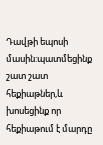Դավթի եպոսի մասին:պատմեցինք շատ շատ հեքիաթներ,և խոսեցինք որ հեքիաթում է մարդը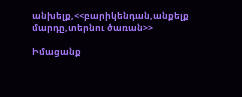անխելք,<<բարիկենդան,անքելք մարդը,տերնու ծառան>>

Իմացանք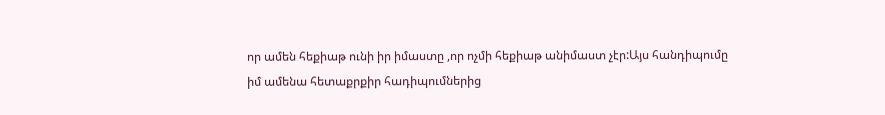որ ամեն հեքիաթ ունի իր իմաստը ,որ ոչմի հեքիաթ անիմաստ չէր:Այս հանդիպումը իմ ամենա հետաքրքիր հադիպումներից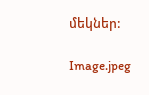մեկներ:

Image.jpeg